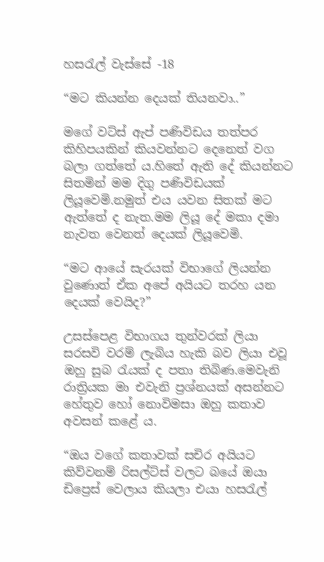හසරැල් වැස්සේ -18

“මට කියන්න දෙයක් තියනවා..”

මගේ වට්ස් ඇප් පණිවිඩය තත්පර කිහිපයකින් කියවන්නට දෙනෙත් වග බලා ගත්තේ ය.හිතේ ඇති දේ කියන්නට සිතමින් මම දිගු පණිවිඩයක් ලියූවෙමි.නමුත් එය යවන සිතක් මට ඇත්තේ ද නැත.මම ලියූ දේ මකා දමා නැවත වෙනත් දෙයක් ලියූවෙමි.

“මට ආයේ සැරයක් විභාගේ ලියන්න වුණොත් ඒක අපේ අයියට තරහ යන දෙයක් වෙයිද?”

උසස්පෙළ විභාගය තුන්වරක් ලියා සරසවි වරම් ලැබිය හැකි බව ලියා එවූ ඔහු සුබ රැයක් ද පතා තිබිණ.මෙවැනි රාත්‍රියක මා එවැනි ප්‍රශ්නයක් අසන්නට හේතුව හෝ නොවිමසා ඔහු කතාව අවසන් කළේ ය.

“ඔය වගේ කතාවක් සචිර අයියට කිව්වනම් රිසල්ට්ස් වලට බයේ ඔයා ඩිප්‍රෙස් වෙලාය කියලා එයා හසරැල්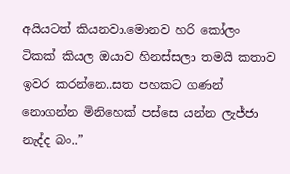අයියටත් කියනවා.මොනව හරි කෝලං ටිකක් කියල ඔයාව හිනස්සලා තමයි කතාව ඉවර කරන්නෙ..සත පහකට ගණන් නොගන්න මිනිහෙක් පස්සෙ යන්න ලැජ්ජා නැද්ද බං..”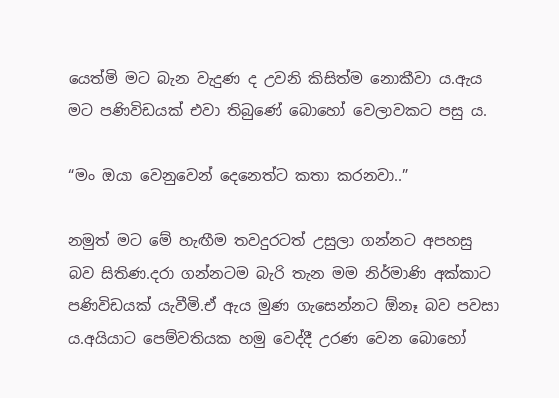යෙත්මි මට බැන වැදුණ ද උවනි කිසිත්ම නොකීවා ය.ඇය මට පණිවිඩයක් එවා තිබුණේ බොහෝ වෙලාවකට පසු ය.

“මං ඔයා වෙනුවෙන් දෙනෙත්ට කතා කරනවා..”

නමුත් මට මේ හැඟීම තවදුරටත් උසුලා ගන්නට අපහසු බව සිතිණ.දරා ගන්නටම බැරි තැන මම නිර්මාණි අක්කාට පණිවිඩයක් යැවීමි.ඒ ඇය මුණ ගැසෙන්නට ඕනෑ බව පවසා ය.අයියාට පෙම්වතියක හමු වෙද්දී උරණ වෙන බොහෝ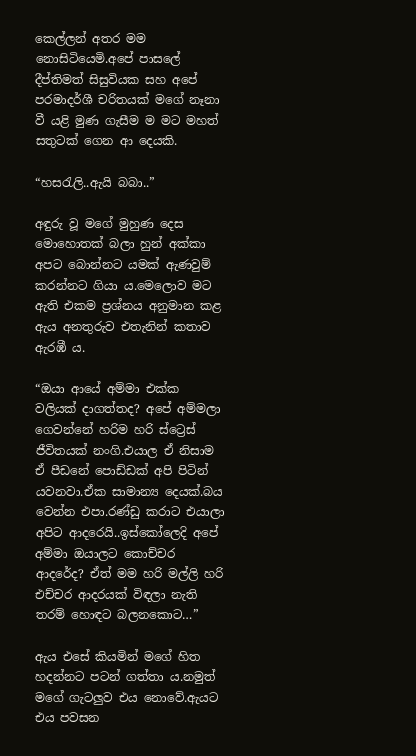කෙල්ලන් අතර මම නොසිටියෙමි.අපේ පාසලේ දීප්තිමත් සිසුවියක සහ අපේ පරමාදර්ශී චරිතයක් මගේ නෑනා වී යළි මුණ ගැසීම ම මට මහත් සතුටක් ගෙන ආ දෙයකි.

“හසරැලි..ඇයි බබා..”

අඳුරු වූ මගේ මුහුණ දෙස මොහොතක් බලා හුන් අක්කා අපට බොන්නට යමක් ඇණවුම් කරන්නට ගියා ය.මෙලොව මට ඇති එකම ප්‍රශ්නය අනුමාන කළ ඇය අනතුරුව එතැනින් කතාව ඇරඹී ය.

“ඔයා ආයේ අම්මා එක්ක වලියක් දාගත්තද? අපේ අම්මලා ගෙවන්නේ හරිම හරි ස්ට්‍රෙස් ජීවිතයක් නංගි.එයාල ඒ නිසාම ඒ පීඩනේ පොඩ්ඩක් අපි පිටින් යවනවා.ඒක සාමාන්‍ය දෙයක්.බය වෙන්න එපා.රණ්ඩු කරාට එයාලා අපිට ආදරෙයි..ඉස්කෝලෙදි අපේ අම්මා ඔයාලට කොච්චර ආදරේද? ඒත් මම හරි මල්ලි හරි එච්චර ආදරයක් විඳලා නැති තරම් හොඳට බලනකොට…”

ඇය එසේ කියමින් මගේ හිත හදන්නට පටන් ගත්තා ය.නමුත් මගේ ගැටලුව එය නොවේ.ඇයට එය පවසන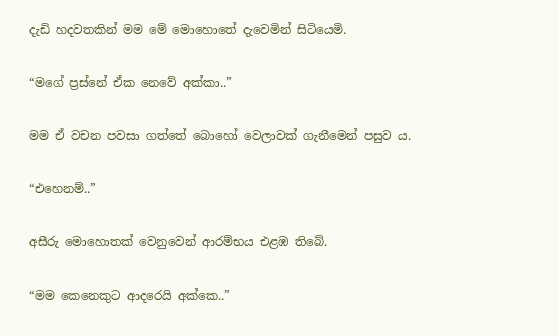දැඩි හදවතකින් මම මේ මොහොතේ දැවෙමින් සිටියෙමි.

“මගේ ප්‍රස්නේ ඒක නෙවේ අක්කා..”

මම ඒ වචන පවසා ගත්තේ බොහෝ වෙලාවක් ගැනීමෙන් පසුව ය.

“එහෙනම්..”

අසීරු මොහොතක් වෙනුවෙන් ආරම්භය එළඹ තිබේ.

“මම කෙනෙකුට ආදරෙයි අක්කෙ..”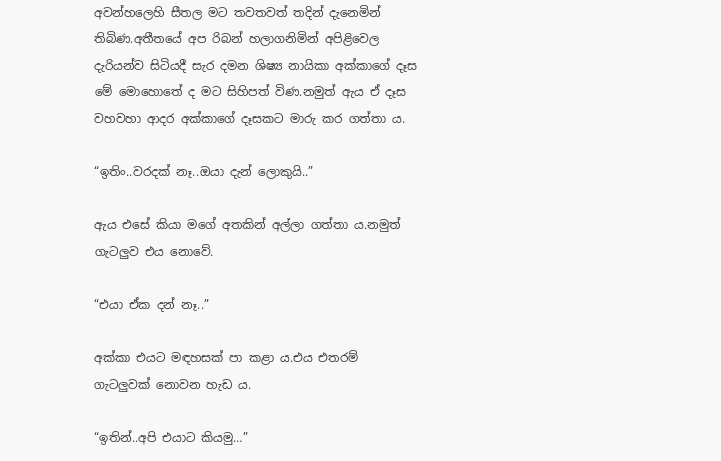අවන්හලෙහි සීතල මට තවතවත් තදින් දැනෙමින් තිබිණ.අතීතයේ අප රිබන් හලාගනිමින් අපිළිවෙල දැරියන්ව සිටියදී සැර දමන ශිෂ්‍ය නායිකා අක්කාගේ දෑස මේ මොහොතේ ද මට සිහිපත් විණ.නමුත් ඇය ඒ දෑස වහවහා ආදර අක්කාගේ දෑසකට මාරු කර ගත්තා ය.

“ඉතිං..වරදක් නෑ..ඔයා දැන් ලොකුයි..”

ඇය එසේ කියා මගේ අතකින් අල්ලා ගත්තා ය.නමුත් ගැටලුව එය නොවේ.

“එයා ඒක දන් නෑ..”

අක්කා එයට මඳහසක් පා කළා ය.එය එතරම් ගැටලුවක් නොවන හැඩ ය.

“ඉතින්..අපි එයාට කියමු…”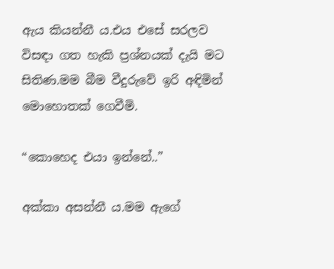ඇය කියන්නී ය.එය එසේ සරලව විසඳා ගත හැකි ප්‍රශ්නයක් දැයි මට සිතිණ.මම බීම වීදුරුවේ ඉරි අඳිමින් මොහොතක් ගෙවීමි.

“කොහෙද එයා ඉන්නේ..”

අක්කා අසන්නී ය.මම ඇගේ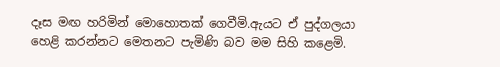දෑස මඟ හරිමින් මොහොතක් ගෙවීමි.ඇයට ඒ පුද්ගලයා හෙළි කරන්නට මෙතනට පැමිණි බව මම සිහි කළෙමි.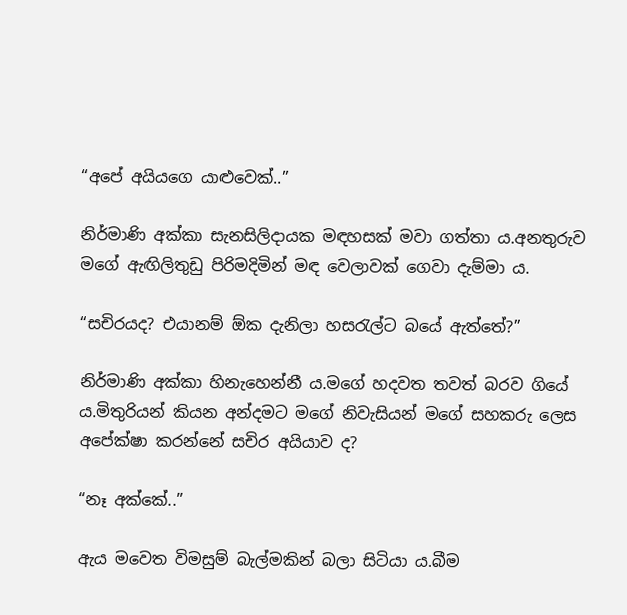“අපේ අයියගෙ යාළුවෙක්..”

නිර්මාණි අක්කා සැනසිලිදායක මඳහසක් මවා ගත්තා ය.අනතුරුව මගේ ඇඟිලිතුඩු පිරිමදිමින් මඳ වෙලාවක් ගෙවා දැම්මා ය.

“සචිරයද? එයානම් ඕක දැනිලා හසරැල්ට බයේ ඇත්තේ?”

නිර්මාණි අක්කා හිනැහෙන්නී ය.මගේ හදවත තවත් බරව ගියේ ය.මිතුරියන් කියන අන්දමට මගේ නිවැසියන් මගේ සහකරු ලෙස අපේක්ෂා කරන්නේ සචිර අයියාව ද?

“නෑ අක්කේ..”

ඇය මවෙත විමසුම් බැල්මකින් බලා සිටියා ය.බීම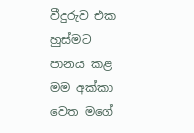වීදුරුව එක හුස්මට පානය කළ මම අක්කා වෙත මගේ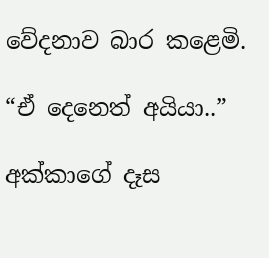වේදනාව බාර කළෙමි.

“ඒ දෙනෙත් අයියා..”

අක්කාගේ දෑස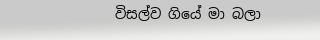විසල්ව ගියේ මා බලා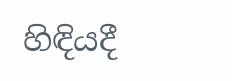හිඳියදී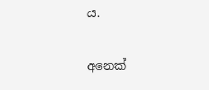ය.

අනෙක්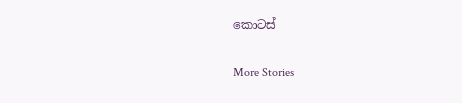කොටස්

More Stories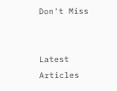Don't Miss


Latest Articles